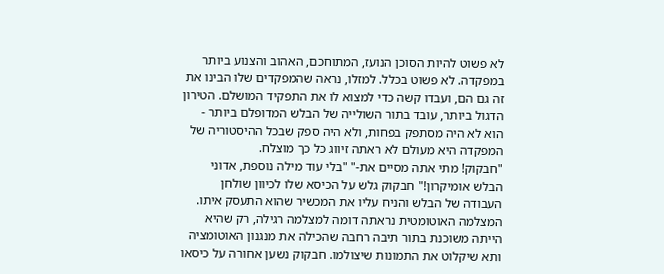לא פשוט להיות הסוכן הנועז, המתוחכם, האהוב והצנוע ביותר במפקדה. לא פשוט בכלל. למזלו, נראה שהמפקדים שלו הבינו את זה גם הם, ועבדו קשה כדי למצוא לו את התפקיד המושלם. הטירון הדגול ביותר, עובד בתור השולייה של הבלש המדופלם ביותר - הוא לא היה מסתפק בפחות, ולא היה ספק שבכל ההיסטוריה של המפקדה היא מעולם לא ראתה זיווג כל כך מוצלח.
"חבקוק! מתי אתה מסיים את-" "בלי עוד מילה נוספת, אדוני הבלש אומיקרון!" חבקוק גלש על הכיסא שלו לכיוון שולחן העבודה של הבלש והניח עליו את המכשיר שהוא התעסק איתו. המצלמה האוטומטית נראתה דומה למצלמה רגילה, רק שהיא הייתה משוכנת בתור תיבה רחבה שהכילה את מנגנון האוטומציה ותא שיקלוט את התמונות שיצולמו. חבקוק נשען אחורה על כיסאו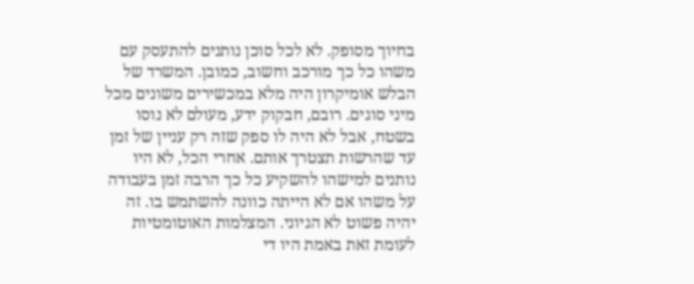בחיוך מסופק. לא לכל סוכן נותנים להתעסק עם משהו כל כך מורכב וחשוב, כמובן. המשרד של הבלש אומיקרון היה מלא במכשירים משונים מכל מיני סוגים. רובם, חבקוק ידע, מעולם לא נוסו בשטח, אבל לא היה לו ספק שזה רק עניין של זמן עד שהרשות תצטרך אותם. אחרי הכל, לא היו נותנים למישהו להשקיע כל כך הרבה זמן בעבודה על משהו אם לא הייתה כוונה להשתמש בו. זה יהיה פשוט לא הגיוני. המצלמות האוטומטיות לעומת זאת באמת היו די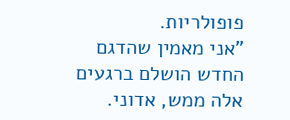פופולריות.
"אני מאמין שהדגם החדש הושלם ברגעים אלה ממש, אדוני.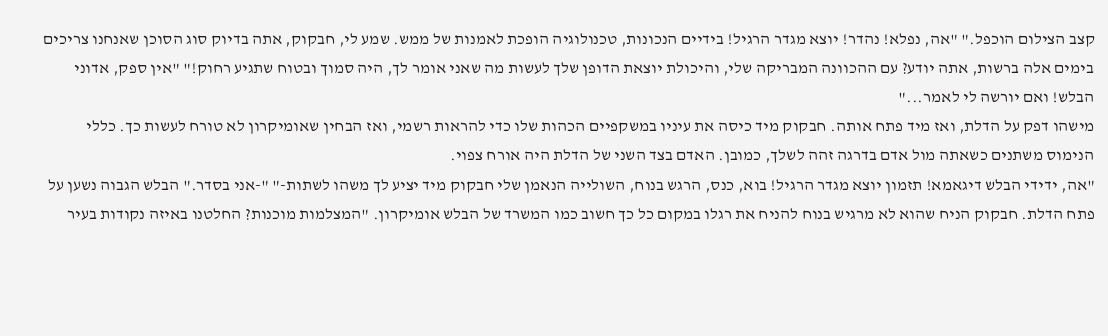קצב הצילום הוכפל." "אה, נפלא! נהדר! יוצא מגדר הרגיל! בידיים הנכונות, טכנולוגיה הופכת לאמנות של ממש. שמע לי, חבקוק, אתה בדיוק סוג הסוכן שאנחנו צריכים בימים אלה ברשות, אתה יודע? עם ההכוונה המבריקה שלי, והיכולת יוצאת הדופן שלך לעשות מה שאני אומר לך, היה סמוך ובטוח שתגיע רחוק!" "אין ספק, אדוני הבלש! ואם יורשה לי לאמר..."
מישהו דפק על הדלת, ואז מיד פתח אותה. חבקוק מיד כיסה את עיניו במשקפיים הכהות שלו כדי להראות רשמי, ואז הבחין שאומיקרון לא טורח לעשות כך. כללי הנימוס משתנים כשאתה מול אדם בדרגה זהה לשלך, כמובן. האדם בצד השני של הדלת היה אורח צפוי.
"אה, ידידי הבלש דיגאמא! תזמון יוצא מגדר הרגיל! בוא, כנס, הרגש בנוח, השולייה הנאמן שלי חבקוק מיד יציע לך משהו לשתות-" "-אני בסדר." הבלש הגבוה נשען על פתח הדלת. חבקוק הניח שהוא לא מרגיש בנוח להניח את רגלו במקום כל כך חשוב כמו המשרד של הבלש אומיקרון. "המצלמות מוכנות? החלטנו באיזה נקודות בעיר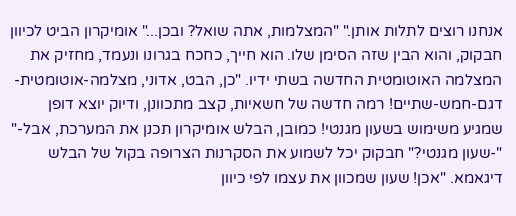אנחנו רוצים לתלות אותן." "המצלמות, אתה שואל? ובכן..." אומיקרון הביט לכיוון חבקוק, והוא הבין שזה הסימן שלו. הוא חייך, כחכח בגרונו ונעמד, מחזיק את המצלמה האוטומטית החדשה בשתי ידיו. "כן, הבט, אדוני, מצלמה-אוטומטית-דגם-חמש-שתיים! רמה חדשה של חשאיות, קצב מתכוונן, ודיוק יוצא דופן שמגיע משימוש בשעון מגנטי! כמובן, הבלש אומיקרון תכנן את המערכת, אבל-"
"-שעון מגנטי?" חבקוק יכל לשמוע את הסקרנות הצרופה בקול של הבלש דיגאמא. "אכן! שעון שמכוון את עצמו לפי כיוון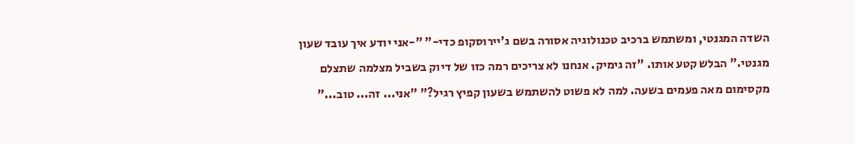השדה המגנטי, ומשתמש ברכיב טכנולוגיה אסורה בשם ג'יירוסקופ כדי-" "-אני יודע איך עובד שעון מגנטי." הבלש קטע אותו. "זה גימיק. אנחנו לא צריכים רמה כזו של דיוק בשביל מצלמה שתצלם מקסימום מאה פעמים בשעה. למה לא פשוט להשתמש בשעון קפיץ רגיל?" "אני... זה... טוב..."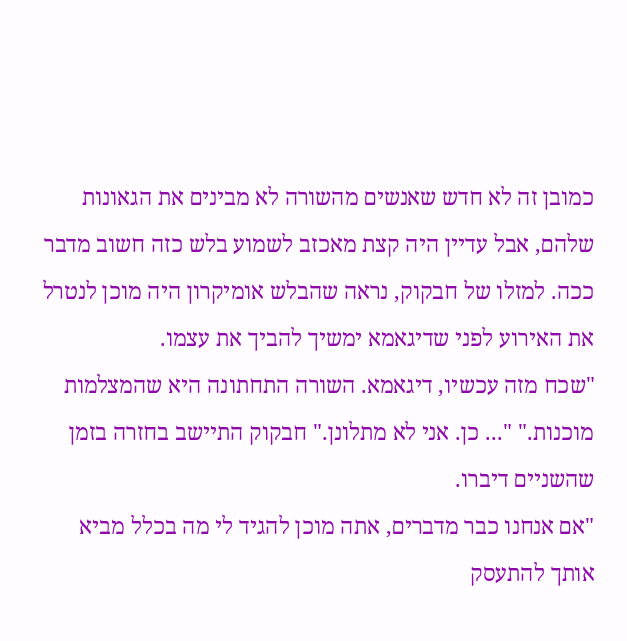כמובן זה לא חדש שאנשים מהשורה לא מבינים את הגאונות שלהם, אבל עדיין היה קצת מאכזב לשמוע בלש כזה חשוב מדבר ככה. למזלו של חבקוק, נראה שהבלש אומיקרון היה מוכן לנטרל את האירוע לפני שדיגאמא ימשיך להביך את עצמו.
"שכח מזה עכשיו, דיגאמא. השורה התחתונה היא שהמצלמות מוכנות." "... כן. אני לא מתלונן." חבקוק התיישב בחזרה בזמן שהשניים דיברו.
"אם אנחנו כבר מדברים, אתה מוכן להגיד לי מה בכלל מביא אותך להתעסק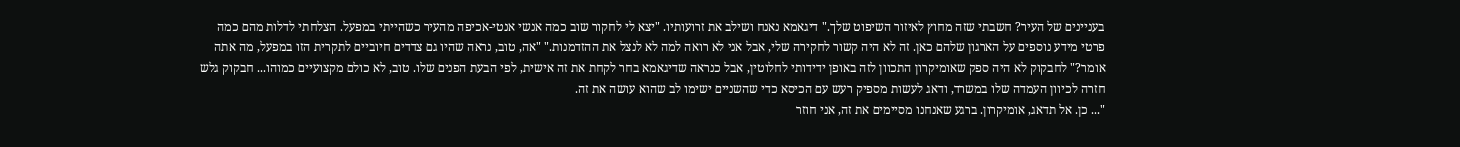בעניינים של העיר? חשבתי שזה מחוץ לאיזור השיפוט שלך." דיגאמא נאנח ושילב את זרועותיו. "יצא לי לחקור שוב כמה אנשי אנטי-אכיפה מהעיר כשהייתי במפעל. הצלחתי לדלות מהם כמה פרטי מידע נוספים על הארגון שלהם כאן. זה לא היה קשור לחקירה שלי, אבל אני לא רואה למה לא לנצל את ההזדמנות." "אה, טוב, נראה שהיו גם צדדים חיוביים לתקרית הזו במפעל, מה אתה אומר?" לחבקוק לא היה ספק שאומיקרון התכוון לזה באופן ידידותי לחלוטין, אבל כנראה שדיגאמא בחר לקחת את זה אישית, לפי הבעת הפנים שלו. טוב, לא כולם מקצועיים כמוהו... חבקוק גלש חזרה לכיוון העמדה שלו במשרד, ודאג לעשות מספיק רעש עם הכיסא כדי שהשניים ישימו לב שהוא עושה את זה.
"... כן. אל תדאג, אומיקרון. ברגע שאנחנו מסיימים את זה, אני חוזר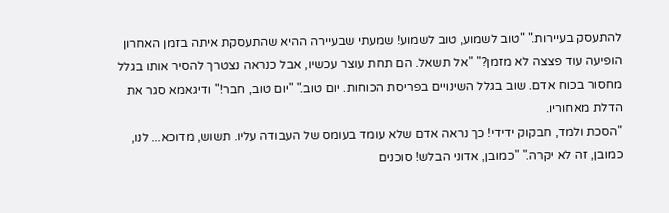להתעסק בעיירות." "טוב לשמוע, טוב לשמוע! שמעתי שבעיירה ההיא שהתעסקת איתה בזמן האחרון הופיעה עוד פצצה לא מזמן?" "אל תשאל. הם תחת עוצר עכשיו, אבל כנראה נצטרך להסיר אותו בגלל מחסור בכוח אדם. שוב בגלל השינויים בפריסת הכוחות. יום טוב." "יום טוב, חבר!" ודיגאמא סגר את הדלת מאחוריו.
"הסכת ולמד, חבקוק ידידי! כך נראה אדם שלא עומד בעומס של העבודה עליו. תשוש, מדוכא... לנו, כמובן, זה לא יקרה." "כמובן, אדוני הבלש! סוכנים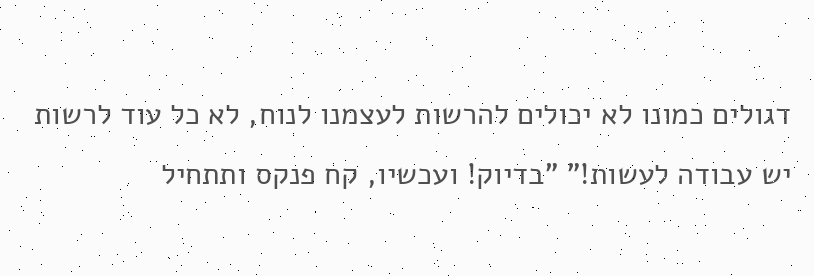דגולים כמונו לא יכולים להרשות לעצמנו לנוח, לא כל עוד לרשות יש עבודה לעשות!" "בדיוק! ועכשיו, קח פנקס ותתחיל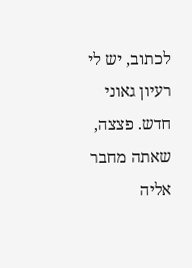לכתוב, יש לי רעיון גאוני חדש. פצצה, שאתה מחבר אליה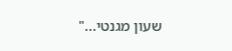שעון מגנטי..."